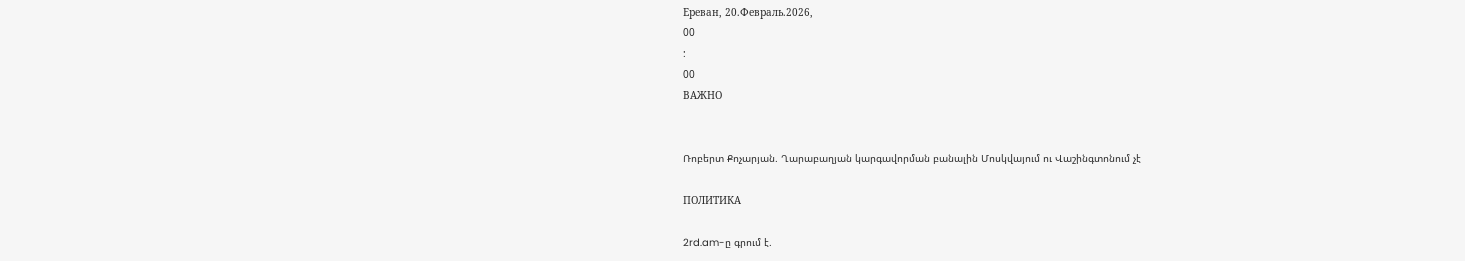Ереван, 20.Февраль.2026,
00
:
00
ВАЖНО


Ռոբերտ Քոչարյան. Ղարաբաղյան կարգավորման բանալին Մոսկվայում ու Վաշինգտոնում չէ

ПОЛИТИКА

2rd.am-ը գրում է.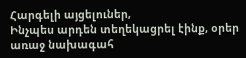Հարգելի այցելուներ,
Ինչպես արդեն տեղեկացրել էինք, օրեր առաջ նախագահ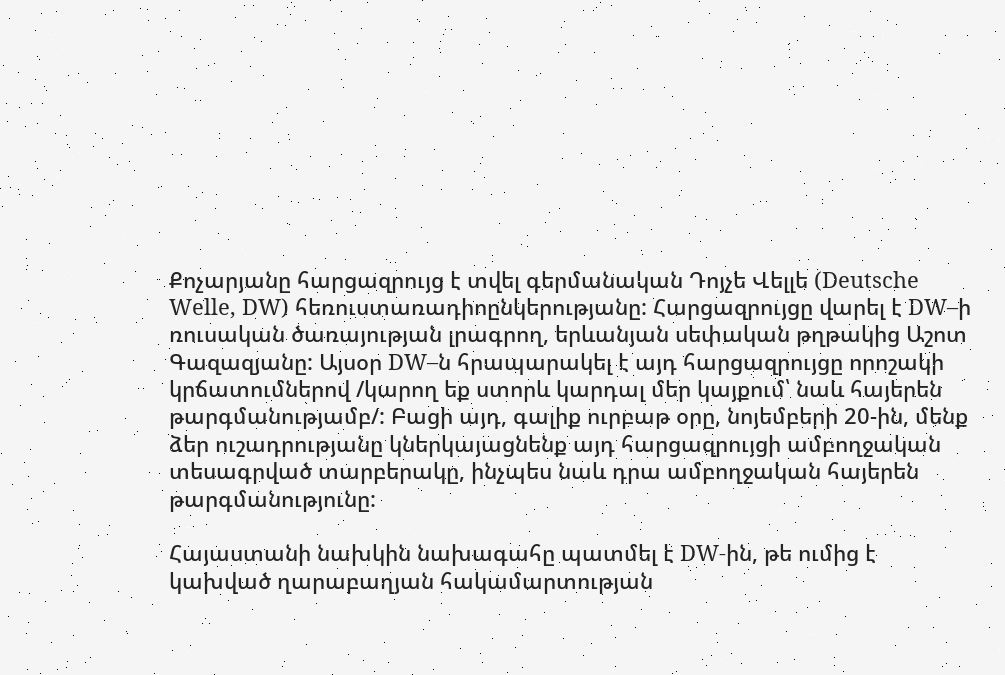Քոչարյանը հարցազրույց է տվել գերմանական Դոյչե Վելլե (Deutsche Welle, DW) հեռուստառադիոընկերությանը: Հարցազրույցը վարել է DW–ի ռուսական ծառայության լրագրող, երևանյան սեփական թղթակից Աշոտ Գազազյանը: Այսօր DW–ն հրապարակել է այդ հարցազրույցը որոշակի կրճատումներով /կարող եք ստորև կարդալ մեր կայքում՝ նաև հայերեն թարգմանությամբ/: Բացի այդ, գալիք ուրբաթ օրը, նոյեմբերի 20-ին, մենք ձեր ուշադրությանը կներկայացնենք այդ հարցազրույցի ամբողջական տեսագրված տարբերակը, ինչպես նաև դրա ամբողջական հայերեն թարգմանությունը:

Հայաստանի նախկին նախագահը պատմել է DW-ին, թե ումից է կախված ղարաբաղյան հակամարտության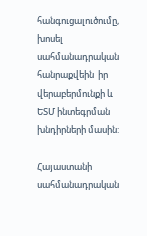հանգուցալուծումը,  խոսել սահմանադրական հանրաքվեին  իր վերաբերմունքի և ԵՏՄ ինտեգրման խնդիրների մասին:

Հայաստանի սահմանադրական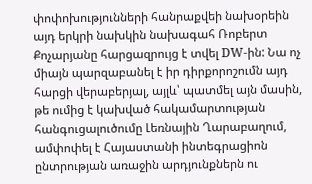փոփոխությունների հանրաքվեի նախօրեին այդ երկրի նախկին նախագահ Ռոբերտ Քոչարյանը հարցազրույց է տվել DW-ին: Նա ոչ միայն պարզաբանել է իր դիրքորոշումն այդ հարցի վերաբերյալ, այլև՝ պատմել այն մասին, թե ումից է կախված հակամարտության հանգուցալուծումը Լեռնային Ղարաբաղում, ամփոփել է Հայաստանի ինտեգրացիոն ընտրության առաջին արդյունքներն ու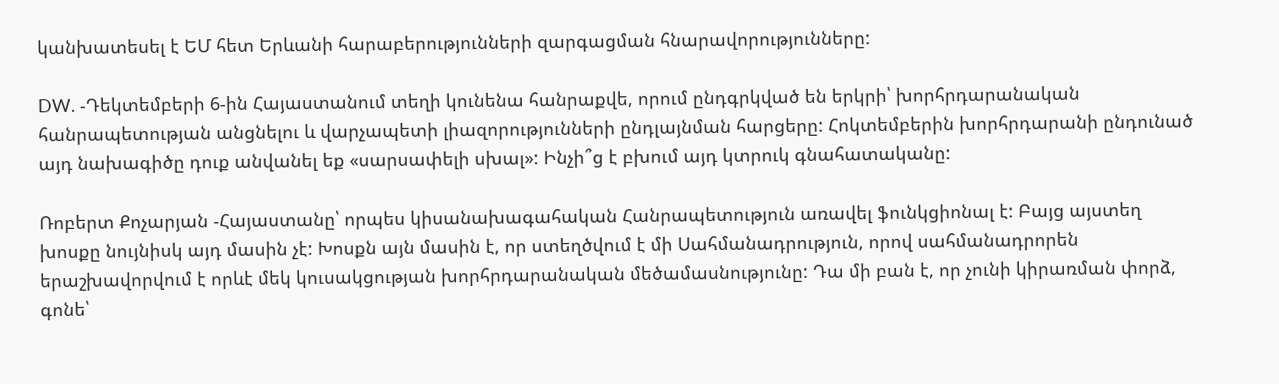կանխատեսել է ԵՄ հետ Երևանի հարաբերությունների զարգացման հնարավորությունները:

DW. -Դեկտեմբերի 6-ին Հայաստանում տեղի կունենա հանրաքվե, որում ընդգրկված են երկրի՝ խորհրդարանական հանրապետության անցնելու և վարչապետի լիազորությունների ընդլայնման հարցերը: Հոկտեմբերին խորհրդարանի ընդունած այդ նախագիծը դուք անվանել եք «սարսափելի սխալ»: Ինչի՞ց է բխում այդ կտրուկ գնահատականը:

Ռոբերտ Քոչարյան -Հայաստանը՝ որպես կիսանախագահական Հանրապետություն առավել ֆունկցիոնալ է: Բայց այստեղ խոսքը նույնիսկ այդ մասին չէ: Խոսքն այն մասին է, որ ստեղծվում է մի Սահմանադրություն, որով սահմանադրորեն երաշխավորվում է որևէ մեկ կուսակցության խորհրդարանական մեծամասնությունը: Դա մի բան է, որ չունի կիրառման փորձ, գոնե՝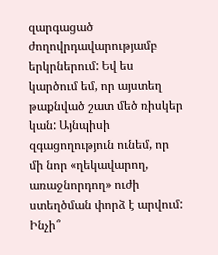զարգացած ժողովրդավարությամբ երկրներում: Եվ ես կարծում եմ, որ այստեղ թաքնված շատ մեծ ռիսկեր կան: Այնպիսի զգացողություն ունեմ, որ մի նոր «ղեկավարող, առաջնորդող» ուժի ստեղծման փորձ է արվում: Ինչի՞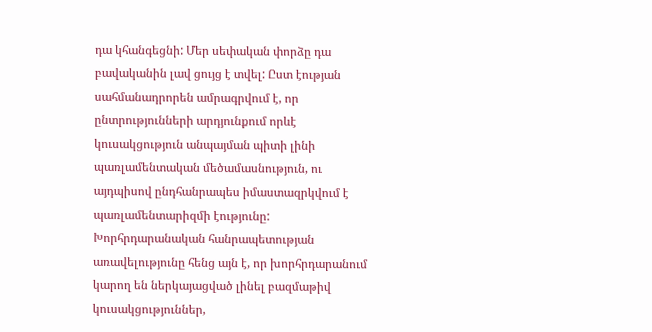դա կհանգեցնի: Մեր սեփական փորձը դա բավականին լավ ցույց է տվել: Ըստ էության սահմանադրորեն ամրագրվում է, որ ընտրությունների արդյունքում որևէ կուսակցություն անպայման պիտի լինի պառլամենտական մեծամասնություն, ու այդպիսով ընդհանրապես իմաստազրկվում է պառլամենտարիզմի էությունը: Խորհրդարանական հանրապետության առավելությունը հենց այն է, որ խորհրդարանում կարող են ներկայացված լինել բազմաթիվ կուսակցություններ,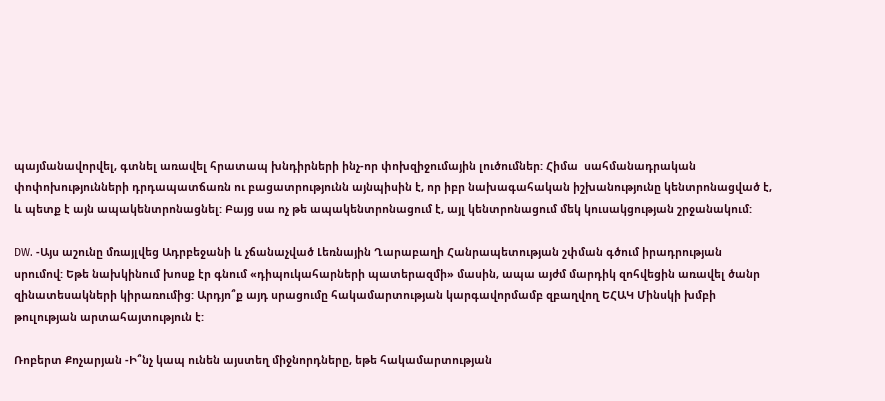պայմանավորվել, գտնել առավել հրատապ խնդիրների ինչ-որ փոխզիջումային լուծումներ: Հիմա  սահմանադրական փոփոխությունների դրդապատճառն ու բացատրությունն այնպիսին է, որ իբր նախագահական իշխանությունը կենտրոնացված է, և պետք է այն ապակենտրոնացնել: Բայց սա ոչ թե ապակենտրոնացում է, այլ կենտրոնացում մեկ կուսակցության շրջանակում:

DW. -Այս աշունը մռայլվեց Ադրբեջանի և չճանաչված Լեռնային Ղարաբաղի Հանրապետության շփման գծում իրադրության սրումով: Եթե նախկինում խոսք էր գնում «դիպուկահարների պատերազմի» մասին, ապա այժմ մարդիկ զոհվեցին առավել ծանր զինատեսակների կիրառումից: Արդյո՞ք այդ սրացումը հակամարտության կարգավորմամբ զբաղվող ԵՀԱԿ Մինսկի խմբի թուլության արտահայտություն է:

Ռոբերտ Քոչարյան -Ի՞նչ կապ ունեն այստեղ միջնորդները, եթե հակամարտության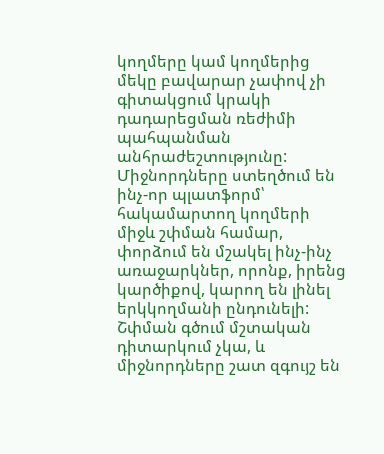կողմերը կամ կողմերից մեկը բավարար չափով չի գիտակցում կրակի դադարեցման ռեժիմի պահպանման անհրաժեշտությունը: Միջնորդները ստեղծում են ինչ-որ պլատֆորմ՝ հակամարտող կողմերի միջև շփման համար, փորձում են մշակել ինչ-ինչ առաջարկներ, որոնք, իրենց կարծիքով, կարող են լինել երկկողմանի ընդունելի: Շփման գծում մշտական դիտարկում չկա, և միջնորդները շատ զգույշ են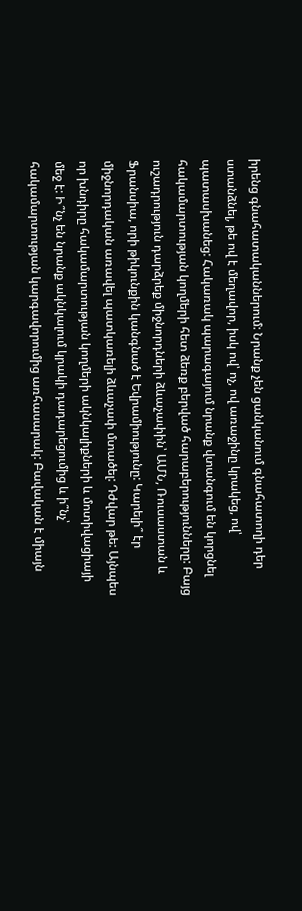իրենց գնահատականներում: Նրանք չեն ցանկանում գնահատողի դեր ստանձնել, թե ով է մեղավոր, իսկ ով՝ ոչ, ով առաջինը կրակեց, ով՝ պատասխանեց: Հակառակ պարագայում նրանք վտանգում են կորցնել հակամարտության կողմերի հետ ձեռք բերված հարաբերությունները: Բայց ուշադրություն դարձրեք միջնորդների ձևաչափին՝ ԱՄՆ, Ռուսաստան և Ֆրանսիա, որի թիկունքին կանգնած է Եվրամիությունը: Կարելի՞ էր միջնորդական առավել պատկառելի ձևաչափ մտածել: Դժվար թե: Այնպես որ խնդիրը հակամարտության կողմերի ակնկալիքների և մոտիվացիայի մեջ է: Ի՞նչ են նրանք ակնկալում կրակի դադարեցումից և ի՞նչ՝ հակամարտության կարգավորումից առհասարակ: Բավական է միայն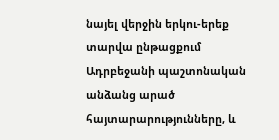նայել վերջին երկու-երեք տարվա ընթացքում Ադրբեջանի պաշտոնական անձանց արած հայտարարությունները, և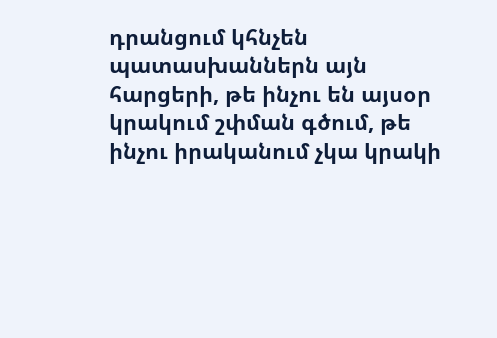դրանցում կհնչեն պատասխաններն այն հարցերի, թե ինչու են այսօր կրակում շփման գծում, թե ինչու իրականում չկա կրակի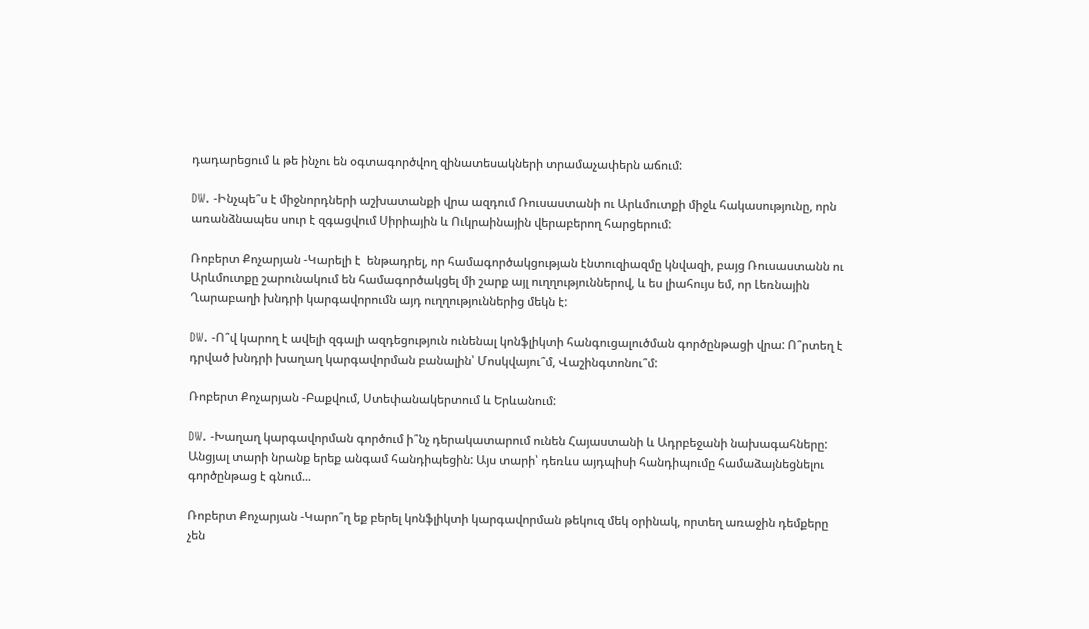դադարեցում և թե ինչու են օգտագործվող զինատեսակների տրամաչափերն աճում:

DW. -Ինչպե՞ս է միջնորդների աշխատանքի վրա ազդում Ռուսաստանի ու Արևմուտքի միջև հակասությունը, որն առանձնապես սուր է զգացվում Սիրիային և Ուկրաինային վերաբերող հարցերում:

Ռոբերտ Քոչարյան -Կարելի է  ենթադրել, որ համագործակցության էնտուզիազմը կնվազի, բայց Ռուսաստանն ու Արևմուտքը շարունակում են համագործակցել մի շարք այլ ուղղություններով, և ես լիահույս եմ, որ Լեռնային Ղարաբաղի խնդրի կարգավորումն այդ ուղղություններից մեկն է:

DW. -Ո՞վ կարող է ավելի զգալի ազդեցություն ունենալ կոնֆլիկտի հանգուցալուծման գործընթացի վրա: Ո՞րտեղ է դրված խնդրի խաղաղ կարգավորման բանալին՝ Մոսկվայու՞մ, Վաշինգտոնու՞մ:

Ռոբերտ Քոչարյան -Բաքվում, Ստեփանակերտում և Երևանում:

DW. -Խաղաղ կարգավորման գործում ի՞նչ դերակատարում ունեն Հայաստանի և Ադրբեջանի նախագահները: Անցյալ տարի նրանք երեք անգամ հանդիպեցին: Այս տարի՝ դեռևս այդպիսի հանդիպումը համաձայնեցնելու գործընթաց է գնում...

Ռոբերտ Քոչարյան -Կարո՞ղ եք բերել կոնֆլիկտի կարգավորման թեկուզ մեկ օրինակ, որտեղ առաջին դեմքերը չեն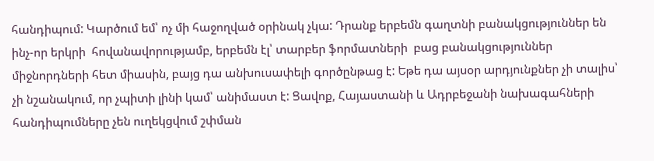հանդիպում: Կարծում եմ՝ ոչ մի հաջողված օրինակ չկա: Դրանք երբեմն գաղտնի բանակցություններ են ինչ-որ երկրի  հովանավորությամբ, երբեմն էլ՝ տարբեր ֆորմատների  բաց բանակցություններ միջնորդների հետ միասին, բայց դա անխուսափելի գործընթաց է: Եթե դա այսօր արդյունքներ չի տալիս՝ չի նշանակում, որ չպիտի լինի կամ՝ անիմաստ է: Ցավոք, Հայաստանի և Ադրբեջանի նախագահների հանդիպումները չեն ուղեկցվում շփման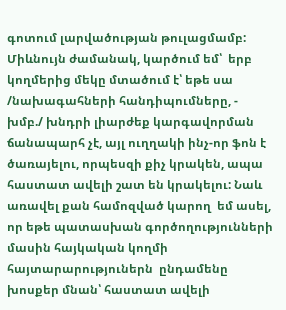գոտում լարվածության թուլացմամբ: Միևնույն ժամանակ, կարծում եմ՝  երբ կողմերից մեկը մտածում է՝ եթե սա /նախագահների հանդիպումները, - խմբ./ խնդրի լիարժեք կարգավորման ճանապարհ չէ, այլ ուղղակի ինչ-որ ֆոն է ծառայելու, որպեսզի քիչ կրակեն, ապա հաստատ ավելի շատ են կրակելու: Նաև առավել քան համոզված կարող  եմ ասել, որ եթե պատասխան գործողությունների մասին հայկական կողմի հայտարարություներն  ընդամենը խոսքեր մնան՝ հաստատ ավելի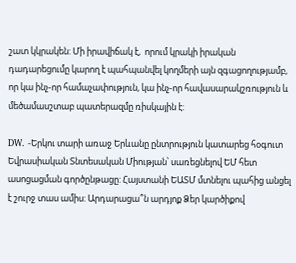շատ կկրակեն: Մի իրավիճակ է,  որում կրակի իրական դադարեցումը կարող է պահպանվել կողմերի այն զգացողությամբ, որ կա ինչ-որ համաչափություն, կա ինչ-որ հավասարակշռություն և մեծամասշտաբ պատերազմը ռիսկային է:

DW. -Երկու տարի առաջ Երևանը ընտրություն կատարեց հօգուտ Եվրասիական Տնտեսական Միության՝ սառեցնելով ԵՄ հետ ասոցացման գործընթացը: Հայստանի ԵԱՏՄ մտնելու պահից անցել է շուրջ տաս ամիս: Արդարացա՞ն արդյոք Ձեր կարծիքով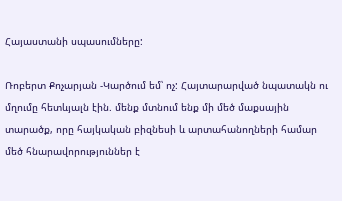Հայաստանի սպասումները:

Ռոբերտ Քոչարյան -Կարծում եմ՝ ոչ: Հայտարարված նպատակն ու մղումը հետևյալն էին. մենք մտնում ենք մի մեծ մաքսային տարածք, որը հայկական բիզնեսի և արտահանողների համար մեծ հնարավորություններ է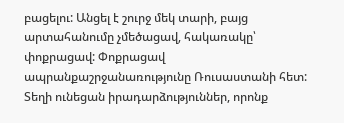բացելու: Անցել է շուրջ մեկ տարի, բայց արտահանումը չմեծացավ, հակառակը՝ փոքրացավ: Փոքրացավ ապրանքաշրջանառությունը Ռուսաստանի հետ: Տեղի ունեցան իրադարձություններ, որոնք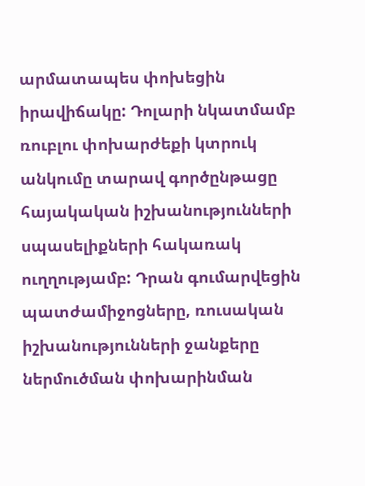արմատապես փոխեցին իրավիճակը: Դոլարի նկատմամբ ռուբլու փոխարժեքի կտրուկ անկումը տարավ գործընթացը հայակական իշխանությունների սպասելիքների հակառակ ուղղությամբ: Դրան գումարվեցին պատժամիջոցները, ռուսական իշխանությունների ջանքերը ներմուծման փոխարինման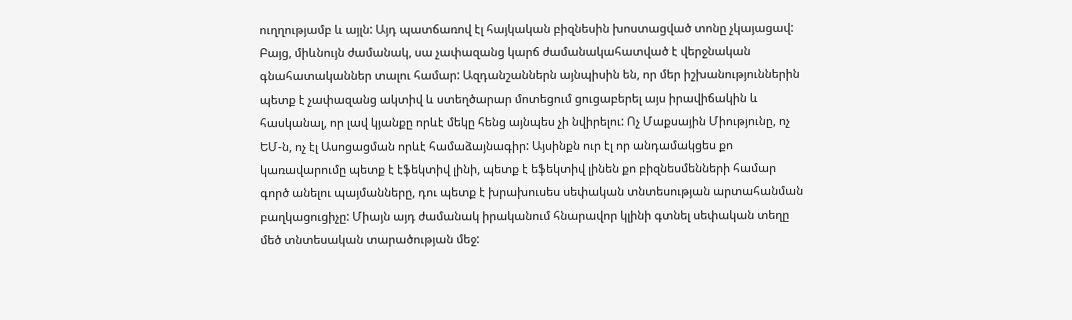ուղղությամբ և այլն: Այդ պատճառով էլ հայկական բիզնեսին խոստացված տոնը չկայացավ: Բայց, միևնույն ժամանակ, սա չափազանց կարճ ժամանակահատված է վերջնական գնահատականներ տալու համար: Ազդանշաններն այնպիսին են, որ մեր իշխանություններին պետք է չափազանց ակտիվ և ստեղծարար մոտեցում ցուցաբերել այս իրավիճակին և հասկանալ, որ լավ կյանքը որևէ մեկը հենց այնպես չի նվիրելու: Ոչ Մաքսային Միությունը, ոչ ԵՄ-ն, ոչ էլ Ասոցացման որևէ համաձայնագիր: Այսինքն ուր էլ որ անդամակցես քո կառավարումը պետք է էֆեկտիվ լինի, պետք է եֆեկտիվ լինեն քո բիզնեսմենների համար գործ անելու պայմանները, դու պետք է խրախուսես սեփական տնտեսության արտահանման բաղկացուցիչը: Միայն այդ ժամանակ իրականում հնարավոր կլինի գտնել սեփական տեղը մեծ տնտեսական տարածության մեջ: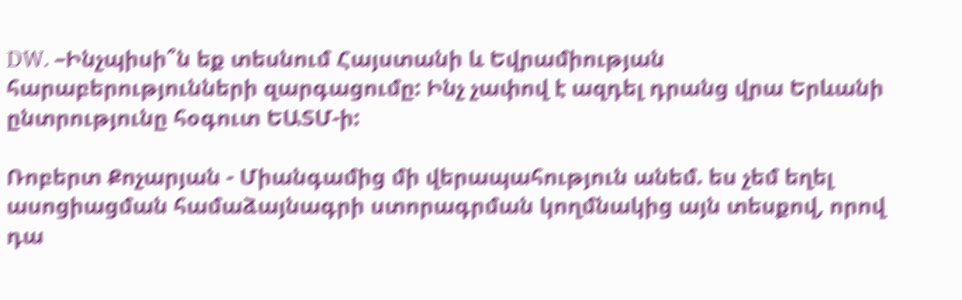DW. –Ինչպիսի՞ն եք տեսնում Հայստանի և Եվրամիության հարաբերությունների զարգացումը: Ինչ չափով է ազդել դրանց վրա Երևանի ընտրությունը հօգուտ ԵԱՏՄ-ի:

Ռոբերտ Քոչարյան - Միանգամից մի վերապահություն անեմ. ես չեմ եղել ասոցիացման համաձայնագրի ստորագրման կողմնակից այն տեսքով, որով դա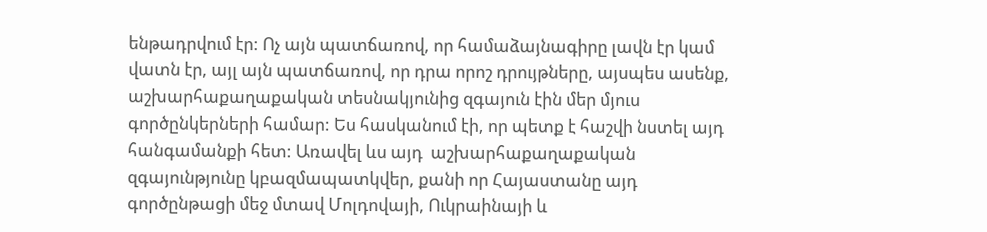ենթադրվում էր: Ոչ այն պատճառով, որ համաձայնագիրը լավն էր կամ վատն էր, այլ այն պատճառով, որ դրա որոշ դրույթները, այսպես ասենք, աշխարհաքաղաքական տեսնակյունից զգայուն էին մեր մյուս գործընկերների համար: Ես հասկանում էի, որ պետք է հաշվի նստել այդ հանգամանքի հետ: Առավել ևս այդ  աշխարհաքաղաքական զգայունթյունը կբազմապատկվեր, քանի որ Հայաստանը այդ գործընթացի մեջ մտավ Մոլդովայի, Ուկրաինայի և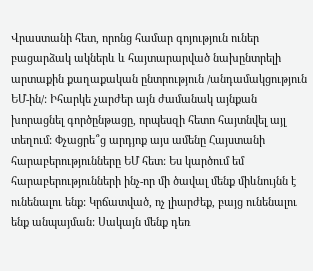Վրաստանի հետ, որոնց համար գոյություն ուներ բացարձակ ակներև և հայտարարված նախընտրելի արտաքին քաղաքական ընտրություն /անդամակցություն ԵՄ-ին/: Իհարկե չարժեր այն ժամանակ այնքան խորացնել գործընթացը, որպեսզի հետո հայտնվել այլ տեղում: Փչացրե՞ց արդյոք այս ամենը Հայստանի հարաբերությունները ԵՄ հետ: Ես կարծում եմ հարաբերությունների ինչ-որ մի ծավալ մենք միևնույնն է ունենալու ենք: Կրճատված, ոչ լիարժեք, բայց ունենալու ենք անպայման: Սակայն մենք դեռ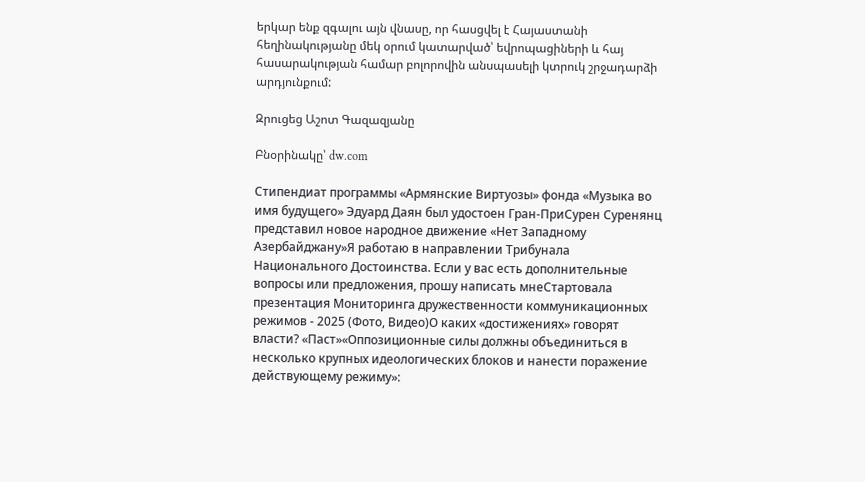երկար ենք զգալու այն վնասը, որ հասցվել է Հայաստանի հեղինակությանը մեկ օրում կատարված՝ եվրոպացիների և հայ հասարակության համար բոլորովին անսպասելի կտրուկ շրջադարձի արդյունքում:

Զրուցեց Աշոտ Գազազյանը

Բնօրինակը՝ dw.com

Стипендиат программы «Армянские Виртуозы» фонда «Музыка во имя будущего» Эдуард Даян был удостоен Гран-ПриСурен Суренянц представил новое народное движение «Нет Западному Азербайджану»Я работаю в направлении Трибунала Национального Достоинства. Если у вас есть дополнительные вопросы или предложения, прошу написать мнеСтартовала презентация Мониторинга дружественности коммуникационных режимов - 2025 (Фото, Видео)О каких «достижениях» говорят власти? «Паст»«Оппозиционные силы должны объединиться в несколько крупных идеологических блоков и нанести поражение действующему режиму»: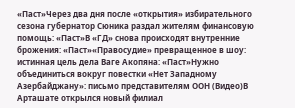«Паст»Через два дня после «открытия» избирательного сезона губернатор Сюника раздал жителям финансовую помощь: «Паст»В «ГД» снова происходят внутренние брожения: «Паст»«Правосудие» превращенное в шоу: истинная цель дела Ваге Акопяна: «Паст»Нужно объединиться вокруг повестки «Нет Западному Азербайджану»: письмо представителям ООН (Видео)В Арташате открылся новый филиал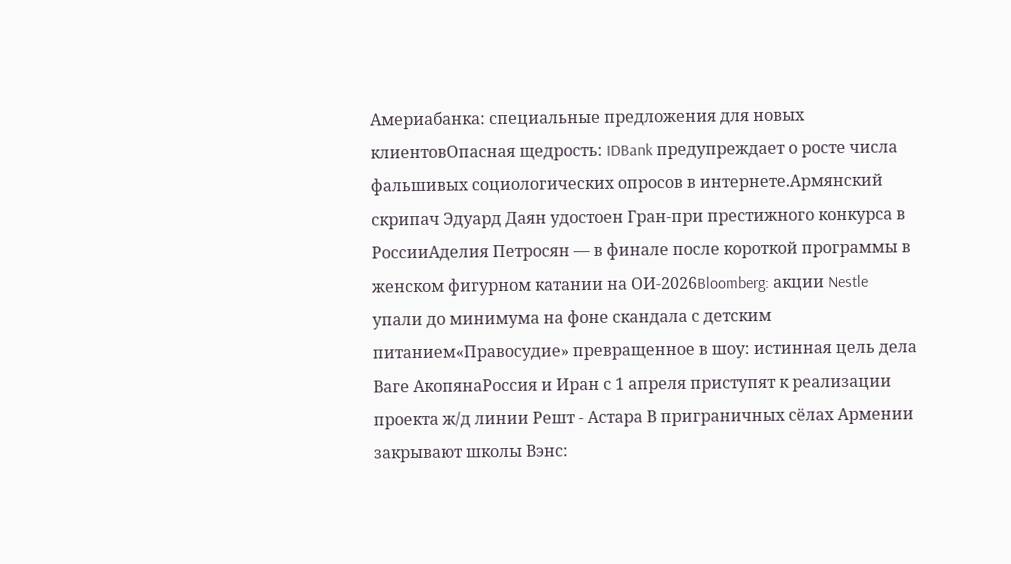Америабанка: специальные предложения для новых клиентовОпасная щедрость: IDBank предупреждает о росте числа фальшивых социологических опросов в интернете.Армянский скрипач Эдуард Даян удостоен Гран-при престижного конкурса в РоссииАделия Петросян — в финале после короткой программы в женском фигурном катании на ОИ-2026Bloomberg: акции Nestle упали до минимума на фоне скандала с детским питанием«Правосудие» превращенное в шоу: истинная цель дела Ваге АкопянаРоссия и Иран с 1 апреля приступят к реализации проекта ж/д линии Решт - Астара В приграничных сёлах Армении закрывают школы Вэнс: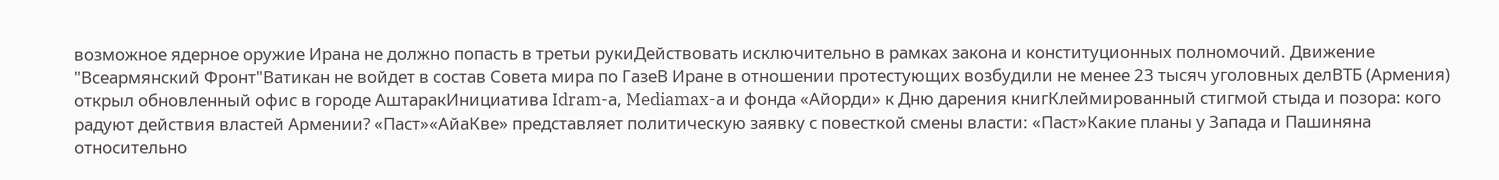возможное ядерное оружие Ирана не должно попасть в третьи рукиДействовать исключительно в рамках закона и конституционных полномочий. Движение "Всеармянский Фронт"Ватикан не войдет в состав Совета мира по ГазеВ Иране в отношении протестующих возбудили не менее 23 тысяч уголовных делВТБ (Армения) открыл обновленный офис в городе АштаракИнициатива Idram-а, Mediamax-а и фонда «Айорди» к Дню дарения книгКлеймированный стигмой стыда и позора: кого радуют действия властей Армении? «Паст»«АйаКве» представляет политическую заявку с повесткой смены власти: «Паст»Какие планы у Запада и Пашиняна относительно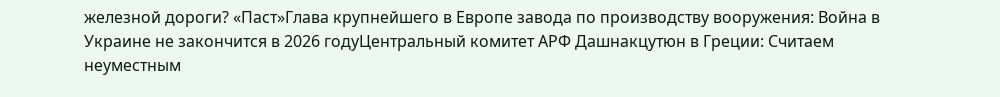железной дороги? «Паст»Глава крупнейшего в Европе завода по производству вооружения: Война в Украине не закончится в 2026 годуЦентральный комитет АРФ Дашнакцутюн в Греции: Считаем неуместным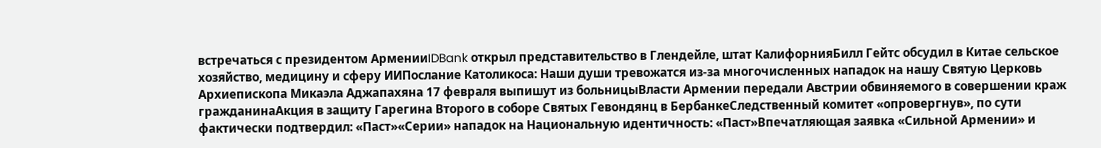встречаться с президентом АрменииIDBank открыл представительство в Глендейле, штат КалифорнияБилл Гейтс обсудил в Китае сельское хозяйство, медицину и сферу ИИПослание Католикоса: Наши души тревожатся из-за многочисленных нападок на нашу Святую Церковь Архиепископа Микаэла Аджапахяна 17 февраля выпишут из больницыВласти Армении передали Австрии обвиняемого в совершении краж гражданинаАкция в защиту Гарегина Второго в соборе Святых Гевондянц в БербанкеСледственный комитет «опровергнув», по сути фактически подтвердил: «Паст»«Серии» нападок на Национальную идентичность: «Паст»Впечатляющая заявка «Сильной Армении» и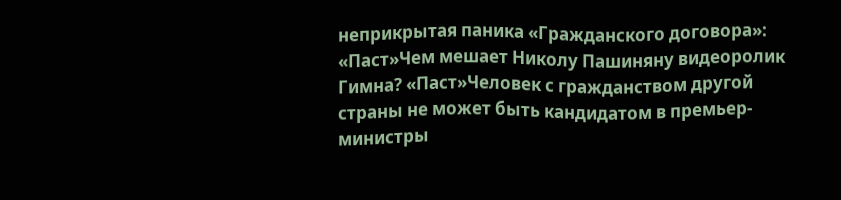неприкрытая паника «Гражданского договора»: «Паст»Чем мешает Николу Пашиняну видеоролик Гимна? «Паст»Человек с гражданством другой страны не может быть кандидатом в премьер-министры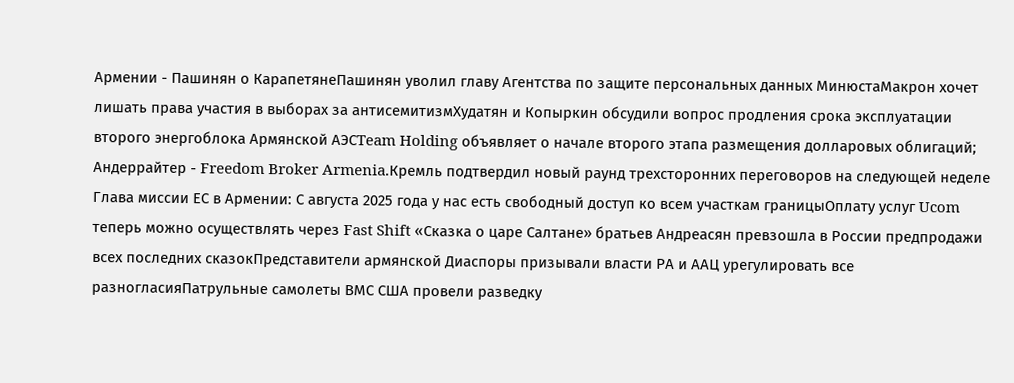Армении - Пашинян о КарапетянеПашинян уволил главу Агентства по защите персональных данных МинюстаМакрон хочет лишать права участия в выборах за антисемитизмХудатян и Копыркин обсудили вопрос продления срока эксплуатации второго энергоблока Армянской АЭСTeam Holding объявляет о начале второго этапа размещения долларовых облигаций; Андеррайтер - Freedom Broker Armenia.Кремль подтвердил новый раунд трехсторонних переговоров на следующей неделе Глава миссии ЕС в Армении: С августа 2025 года у нас есть свободный доступ ко всем участкам границыОплату услуг Ucom теперь можно осуществлять через Fast Shift «Сказка о царе Салтане» братьев Андреасян превзошла в России предпродажи всех последних сказокПредставители армянской Диаспоры призывали власти РА и ААЦ урегулировать все разногласияПатрульные самолеты ВМС США провели разведку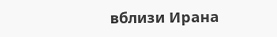вблизи Ирана